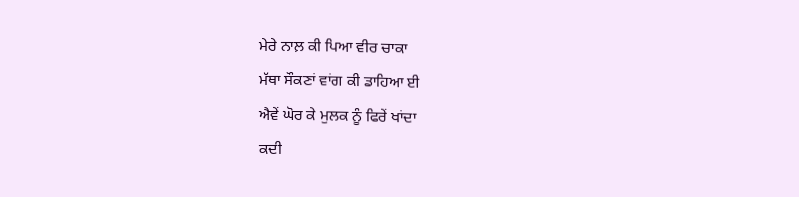ਮੇਰੇ ਨਾਲ਼ ਕੀ ਪਿਆ ਵੀਰ ਚਾਕਾ
ਮੱਥਾ ਸੌਕਣਾਂ ਵਾਂਗ ਕੀ ਡਾਹਿਆ ਈ
ਐਵੇਂ ਘੋਰ ਕੇ ਮੁਲਕ ਨੂੰ ਫਿਰੇਂ ਖਾਂਦਾ
ਕਦੀ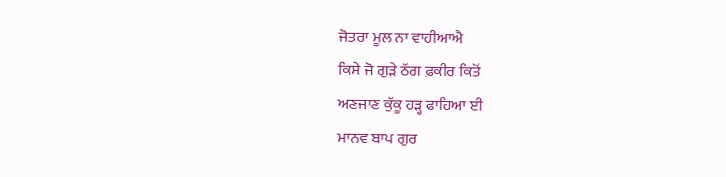ਜੋਤਰਾ ਮੂਲ ਨਾ ਵਾਹੀਆਐ
ਕਿਸੇ ਜੋ ਗੁੜੇ ਠੱਗ ਫ਼ਕੀਰ ਕਿਤੋਂ
ਅਣਜਾਣ ਕੁੱਕੂ ਹੜ੍ਹ ਫਾਹਿਆ ਈ
ਮਾਨਵ ਬਾਪ ਗੁਰ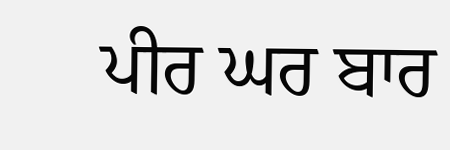ਪੀਰ ਘਰ ਬਾਰ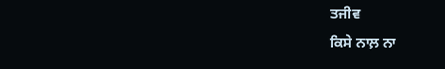ਤਜੀਵ
ਕਿਸੇ ਨਾਲ਼ ਨਾ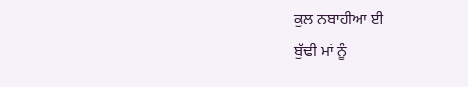ਕੁਲ ਨਬਾਹੀਆ ਈ
ਬੁੱਢੀ ਮਾਂ ਨੂੰ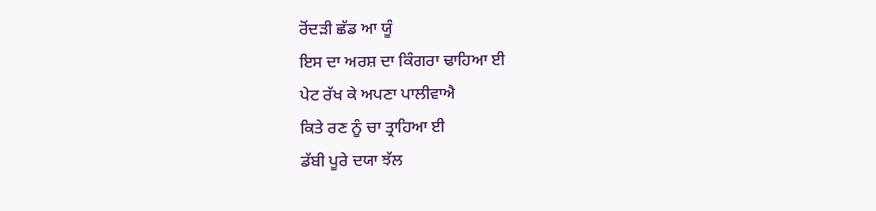ਰੋਂਦੜੀ ਛੱਡ ਆ ਯੂੰ
ਇਸ ਦਾ ਅਰਸ਼ ਦਾ ਕਿੰਗਰਾ ਢਾਹਿਆ ਈ
ਪੇਟ ਰੱਖ ਕੇ ਅਪਣਾ ਪਾਲੀਵਾਐ
ਕਿਤੇ ਰਣ ਨੂੰ ਚਾ ਤ੍ਰਾਹਿਆ ਈ
ਡੱਬੀ ਪੂਰੇ ਦਯਾ ਝੱਲ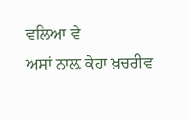ਵਲਿਆ ਵੇ
ਅਸਾਂ ਨਾਲ਼ ਕੇਹਾ ਖ਼ਚਰੀਵ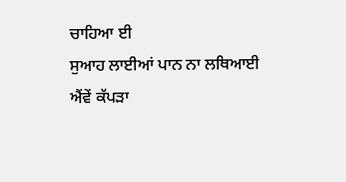ਚਾਹਿਆ ਈ
ਸੁਆਹ ਲਾਈਆਂ ਪਾਨ ਨਾ ਲਥਿਆਈ
ਐਂਵੇਂ ਕੱਪੜਾ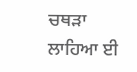ਚਥੜਾ ਲਾਹਿਆ ਈ